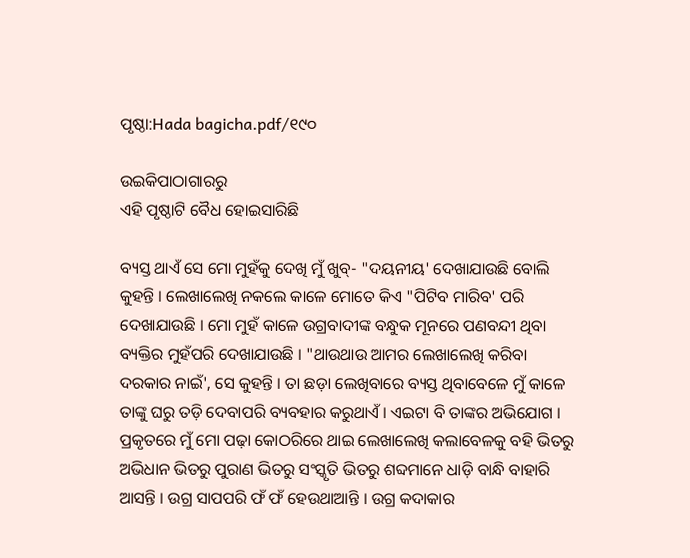ପୃଷ୍ଠା:Hada bagicha.pdf/୧୯୦

ଉଇକିପାଠାଗାର‌ରୁ
ଏହି ପୃଷ୍ଠାଟି ବୈଧ ହୋଇସାରିଛି

ବ୍ୟସ୍ତ ଥାଏଁ ସେ ମୋ ମୁହଁକୁ ଦେଖି ମୁଁ ଖୁବ୍- "ଦୟନୀୟ' ଦେଖାଯାଉଛି ବୋଲି କୁହନ୍ତି । ଲେଖାଲେଖି ନକଲେ କାଳେ ମୋତେ କିଏ "ପିଟିବ ମାରିବ' ପରି ଦେଖାଯାଉଛି । ମୋ ମୁହଁ କାଳେ ଉଗ୍ରବାଦୀଙ୍କ ବନ୍ଧୁକ ମୂନରେ ପଣବନ୍ଦୀ ଥିବା ବ୍ୟକ୍ତିର ମୁହଁପରି ଦେଖାଯାଉଛି । "ଥାଉଥାଉ ଆମର ଲେଖାଲେଖି କରିବା ଦରକାର ନାଇଁ', ସେ କୁହନ୍ତି । ତା ଛଡ଼ା ଲେଖିବାରେ ବ୍ୟସ୍ତ ଥିବାବେଳେ ମୁଁ କାଳେ ତାଙ୍କୁ ଘରୁ ତଡ଼ି ଦେବାପରି ବ୍ୟବହାର କରୁଥାଏଁ । ଏଇଟା ବି ତାଙ୍କର ଅଭିଯୋଗ । ପ୍ରକୃତରେ ମୁଁ ମୋ ପଢ଼ା କୋଠରିରେ ଥାଇ ଲେଖାଲେଖି କଲାବେଳକୁ ବହି ଭିତରୁ ଅଭିଧାନ ଭିତରୁ ପୁରାଣ ଭିତରୁ ସଂସ୍କୃତି ଭିତରୁ ଶବ୍ଦମାନେ ଧାଡ଼ି ବାନ୍ଧି ବାହାରି ଆସନ୍ତି । ଉଗ୍ର ସାପପରି ଫଁ ଫଁ ହେଉଥାଆନ୍ତି । ଉଗ୍ର କଦାକାର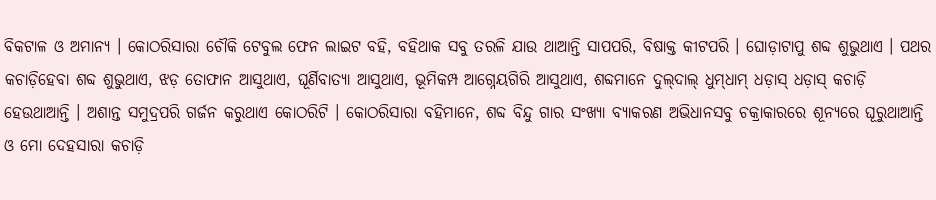ବିକଟାଳ ଓ ଅମାନ୍ୟ । କୋଠରିସାରା ଚୌକି ଟେବୁଲ ଫେନ ଲାଇଟ ବହି, ବହିଥାକ ସବୁ ତରଳି ଯାଉ ଥାଆନ୍ତି ସାପପରି, ବିଷାକ୍ତ କୀଟପରି । ଘୋଡ଼ାଟାପୁ ଶବ୍ଦ ଶୁଭୁଥାଏ । ପଥର କଚାଡ଼ିହେବା ଶବ୍ଦ ଶୁଭୁଥାଏ, ଝଡ଼ ତୋଫାନ ଆସୁଥାଏ, ଘୂର୍ଣିବାତ୍ୟା ଆସୁଥାଏ, ଭୂମିକମ୍ପ ଆଗ୍ନେୟଗିରି ଆସୁଥାଏ, ଶବ୍ଦମାନେ ଦୁଲ୍‌‌ଦାଲ୍ ଧୁମ୍‌‌ଧାମ୍ ଧଡ଼ାସ୍ ଧଡ଼ାସ୍ କଚାଡ଼ି ହେଉଥାଆନ୍ତି । ଅଶାନ୍ତ ସମୁଦ୍ରପରି ଗର୍ଜନ କରୁଥାଏ କୋଠରିଟି । କୋଠରିସାରା ବହିମାନେ, ଶବ୍ଦ ବିନ୍ଦୁ ଗାର ସଂଖ୍ୟା ବ୍ୟାକରଣ ଅଭିଧାନସବୁ ଚକ୍ରାକାରରେ ଶୂନ୍ୟରେ ଘୂରୁଥାଆନ୍ତି ଓ ମୋ ଦେହସାରା କଚାଡ଼ି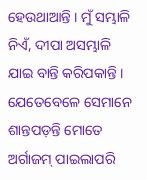ହେଉଥାଆନ୍ତି । ମୁଁ ସମ୍ଭାଳି ନିଏଁ, ଦୀପା ଅସମ୍ଭାଳି ଯାଇ ବାନ୍ତି କରିପକାନ୍ତି । ଯେତେବେଳେ ସେମାନେ ଶାନ୍ତପଡ଼ନ୍ତି ମୋତେ ଅର୍ଗାଜମ୍ ପାଇଲାପରି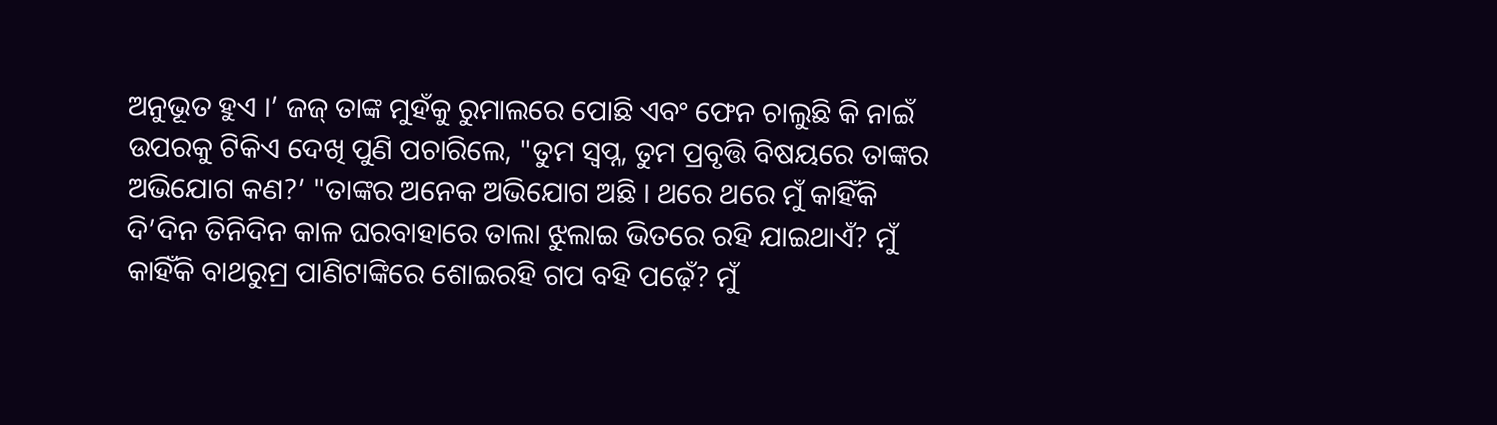ଅନୁଭୂତ ହୁଏ ।’ ଜଜ୍ ତାଙ୍କ ମୁହଁକୁ ରୁମାଲରେ ପୋଛି ଏବଂ ଫେନ ଚାଲୁଛି କି ନାଇଁ ଉପରକୁ ଟିକିଏ ଦେଖି ପୁଣି ପଚାରିଲେ, "ତୁମ ସ୍ୱପ୍ନ, ତୁମ ପ୍ରବୃତ୍ତି ବିଷୟରେ ତାଙ୍କର ଅଭିଯୋଗ କଣ?’ "ତାଙ୍କର ଅନେକ ଅଭିଯୋଗ ଅଛି । ଥରେ ଥରେ ମୁଁ କାହିଁକି ଦି’ଦିନ ତିନିଦିନ କାଳ ଘରବାହାରେ ତାଲା ଝୁଲାଇ ଭିତରେ ରହି ଯାଇଥାଏଁ? ମୁଁ କାହିଁକି ବାଥରୁମ୍ର ପାଣିଟାଙ୍କିରେ ଶୋଇରହି ଗପ ବହି ପଢ଼େଁ? ମୁଁ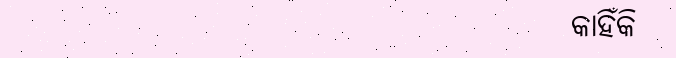କାହିଁକି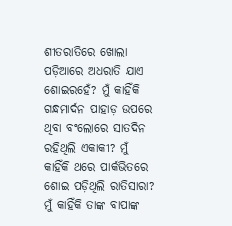ଶୀତରାତିରେ ଖୋଲା ପଡ଼ିଆରେ ଅଧରାତି ଯାଏ ଶୋଇରହେଁ? ମୁଁ କାହିଁକି ଗନ୍ଧମାର୍ଦନ ପାହାଡ଼ ଉପରେ ଥିବା ବଂଲୋରେ ସାତଦିନ ରହିଥିଲି ଏକାକୀ? ମୁଁ କାହିଁକି ଥରେ ପାର୍କଭିତରେ ଶୋଇ ପଡ଼ିଥିଲି ରାତିସାରା? ମୁଁ କାହିଁକି ତାଙ୍କ ବାପାଙ୍କ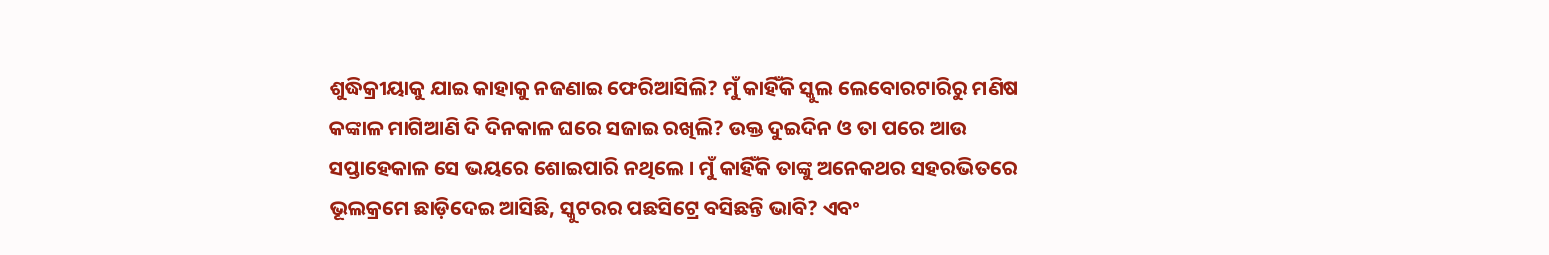ଶୁଦ୍ଧିକ୍ରୀୟାକୁ ଯାଇ କାହାକୁ ନଜଣାଇ ଫେରିଆସିଲି? ମୁଁ କାହିଁକି ସ୍କୁଲ ଲେବୋରଟାରିରୁ ମଣିଷ କଙ୍କାଳ ମାଗିଆଣି ଦି ଦିନକାଳ ଘରେ ସଜାଇ ରଖିଲି? ଉକ୍ତ ଦୁଇଦିନ ଓ ତା ପରେ ଆଉ ସପ୍ତାହେକାଳ ସେ ଭୟରେ ଶୋଇପାରି ନଥିଲେ । ମୁଁ କାହିଁକି ତାଙ୍କୁ ଅନେକଥର ସହରଭିତରେ ଭୂଲକ୍ରମେ ଛାଡ଼ିଦେଇ ଆସିଛି, ସ୍କୁଟରର ପଛସିଟ୍ରେ ବସିଛନ୍ତି ଭାବି? ଏବଂ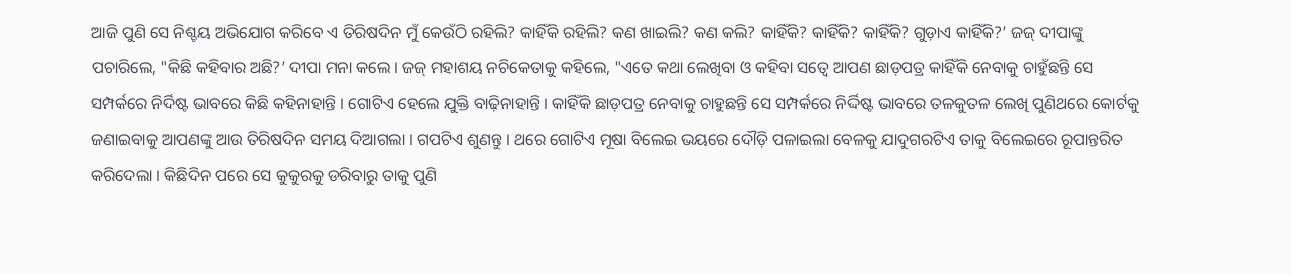ଆଜି ପୁଣି ସେ ନିଶ୍ଚୟ ଅଭିଯୋଗ କରିବେ ଏ ତିରିଷଦିନ ମୁଁ କେଉଁଠି ରହିଲି? କାହିଁକି ରହିଲି? କଣ ଖାଇଲି? କଣ କଲି? କାହିଁକି? କାହିଁକି? କାହିଁକି? ଗୁଡ଼ାଏ କାହିଁକି?’ ଜଜ୍ ଦୀପାଙ୍କୁ ପଚାରିଲେ, "କିଛି କହିବାର ଅଛି?’ ଦୀପା ମନା କଲେ । ଜଜ୍ ମହାଶୟ ନଚିକେତାକୁ କହିଲେ, "ଏତେ କଥା ଲେଖିବା ଓ କହିବା ସତ୍ୱେ ଆପଣ ଛାଡ଼ପତ୍ର କାହିଁକି ନେବାକୁ ଚାହୁଁଛନ୍ତି ସେ ସମ୍ପର୍କରେ ନିର୍ଦିଷ୍ଟ ଭାବରେ କିଛି କହିନାହାନ୍ତି । ଗୋଟିଏ ହେଲେ ଯୁକ୍ତି ବାଢ଼ିନାହାନ୍ତି । କାହିଁକି ଛାଡ଼ପତ୍ର ନେବାକୁ ଚାହୁଛନ୍ତି ସେ ସମ୍ପର୍କରେ ନିର୍ଦ୍ଦିଷ୍ଟ ଭାବରେ ତଳକୁତଳ ଲେଖି ପୁଣିଥରେ କୋର୍ଟକୁ ଜଣାଇବାକୁ ଆପଣଙ୍କୁ ଆଉ ତିରିଷଦିନ ସମୟ ଦିଆଗଲା । ଗପଟିଏ ଶୁଣନ୍ତୁ । ଥରେ ଗୋଟିଏ ମୂଷା ବିଲେଇ ଭୟରେ ଦୌଡ଼ି ପଳାଇଲା ବେଳକୁ ଯାଦୁଗରଟିଏ ତାକୁ ବିଲେଇରେ ରୂପାନ୍ତରିତ କରିଦେଲା । କିଛିଦିନ ପରେ ସେ କୁକୁରକୁ ଡରିବାରୁ ତାକୁ ପୁଣି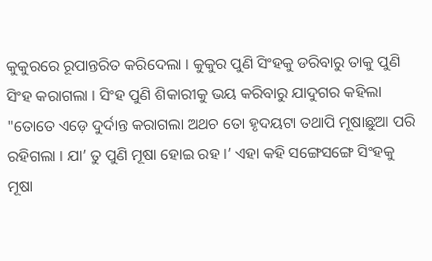କୁକୁରରେ ରୂପାନ୍ତରିତ କରିଦେଲା । କୁକୁର ପୁଣି ସିଂହକୁ ଡରିବାରୁ ତାକୁ ପୁଣି ସିଂହ କରାଗଲା । ସିଂହ ପୁଣି ଶିକାରୀକୁ ଭୟ କରିବାରୁ ଯାଦୁଗର କହିଲା "ତୋତେ ଏଡ଼େ ଦୁର୍ଦାନ୍ତ କରାଗଲା ଅଥଚ ତୋ ହୃଦୟଟା ତଥାପି ମୂଷାଛୁଆ ପରି ରହିଗଲା । ଯା’ ତୁ ପୁଣି ମୂଷା ହୋଇ ରହ ।’ ଏହା କହି ସଙ୍ଗେସଙ୍ଗେ ସିଂହକୁ ମୂଷା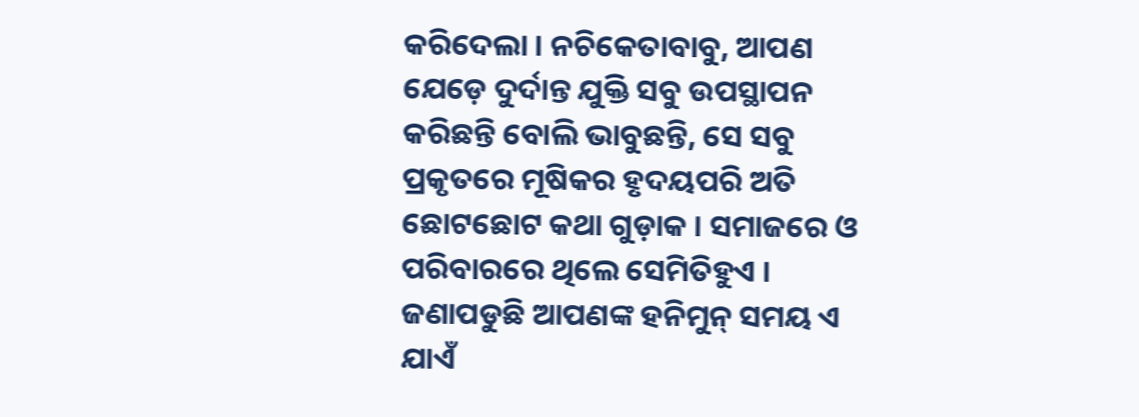କରିଦେଲା । ନଚିକେତାବାବୁ, ଆପଣ ଯେଡ଼େ ଦୁର୍ଦାନ୍ତ ଯୁକ୍ତି ସବୁ ଉପସ୍ଥାପନ କରିଛନ୍ତି ବୋଲି ଭାବୁଛନ୍ତି, ସେ ସବୁ ପ୍ରକୃତରେ ମୂଷିକର ହୃଦୟପରି ଅତି ଛୋଟଛୋଟ କଥା ଗୁଡ଼ାକ । ସମାଜରେ ଓ ପରିବାରରେ ଥିଲେ ସେମିତିହୁଏ । ଜଣାପଡୁଛି ଆପଣଙ୍କ ହନିମୁନ୍ ସମୟ ଏ ଯାଏଁ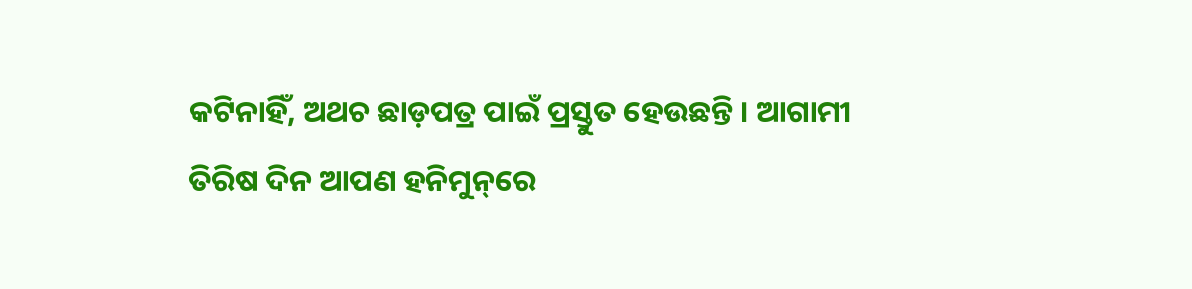କଟିନାହିଁ, ଅଥଚ ଛାଡ଼ପତ୍ର ପାଇଁ ପ୍ରସ୍ତୁତ ହେଉଛନ୍ତି । ଆଗାମୀ ତିରିଷ ଦିନ ଆପଣ ହନିମୁନ୍‌‌ରେ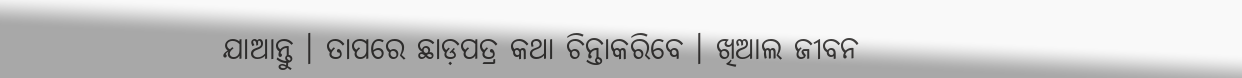ଯାଆନ୍ତୁ । ତାପରେ ଛାଡ଼ପତ୍ର କଥା ଚିନ୍ତାକରିବେ । ଖିଆଲ ଜୀବନ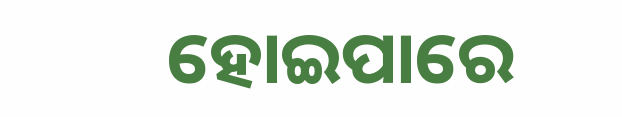ହୋଇପାରେ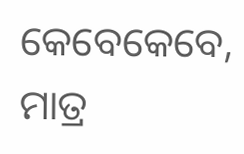କେବେକେବେ, ମାତ୍ର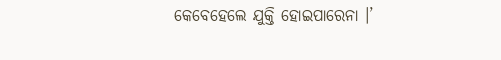କେବେହେଲେ ଯୁକ୍ତି ହୋଇପାରେନା ।’